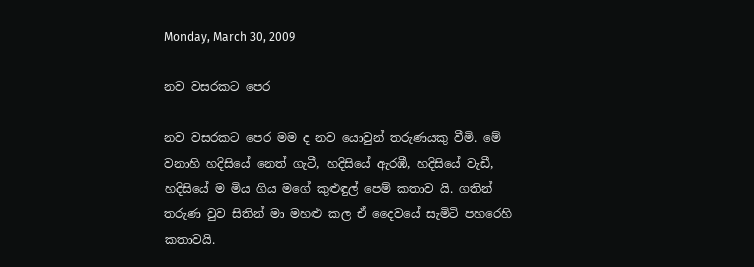Monday, March 30, 2009

නව වසරකට පෙර

නව වසරකට පෙර මම ද නව යොවුන් තරුණයකු වීමි. මේ වනාහි හදිසියේ නෙත් ගැටී, හදිසියේ ඇරඹී, හදිසියේ වැඩී, හදිසියේ ම මිය ගිය මගේ කුළුඳුල් පෙම් කතාව යි. ගතින් තරුණ වුව සිතින් මා මහළු කල ඒ දෛවයේ සැමිටි පහරෙහි කතාවයි.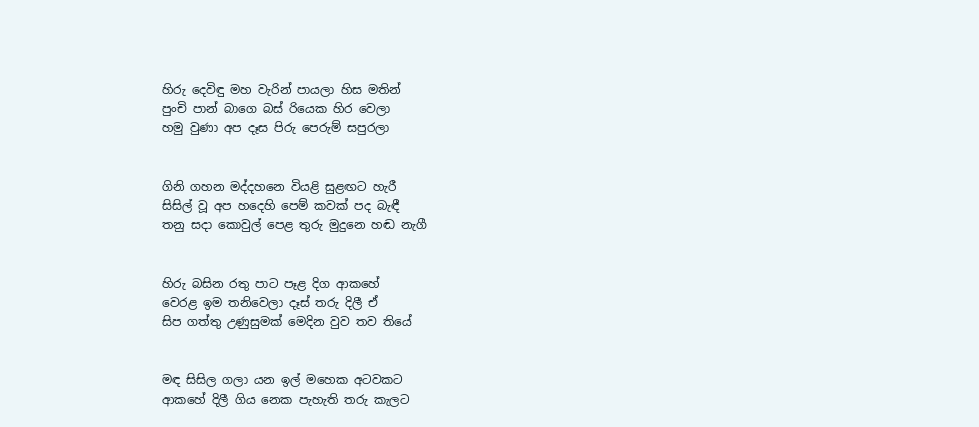හිරු දෙවිඳු මහ වැරින් පායලා හිස මතින්
පුංචි පාන් බාගෙ බස් රියෙක හිර වෙලා
හමු වුණා අප දෑස පිරු පෙරුම් සපුරලා


ගිනි ගහන මද්දහනෙ වියළි සුළඟට හැරී
සිසිල් වූ අප හදෙහි පෙම් කවක් පද බැඳී
තනු සදා කොවුල් පෙළ තුරු මුදුනෙ හඬ නැගී


හිරු බසින රතු පාට පෑළ දිග ආකහේ
වෙරළ ඉම තනිවෙලා දෑස් තරු දිලී ඒ
සිප ගත්තු උණුසුමක් මෙදින වුව තව තියේ


මඳ සිසිල ගලා යන ඉල් මහෙක අටවකට
ආකහේ දිලී ගිය නෙක පැහැති තරු කැලට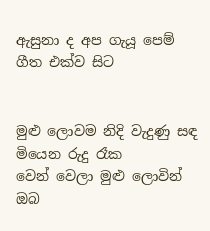ඇසුනා ද අප ගැයූ පෙම් ගීත එක්ව සිට


මුළු ලොවම නිදි වැදුණු සඳ මියෙන රුදු රෑක
වෙන් වෙලා මුළු ලොවින් ඔබ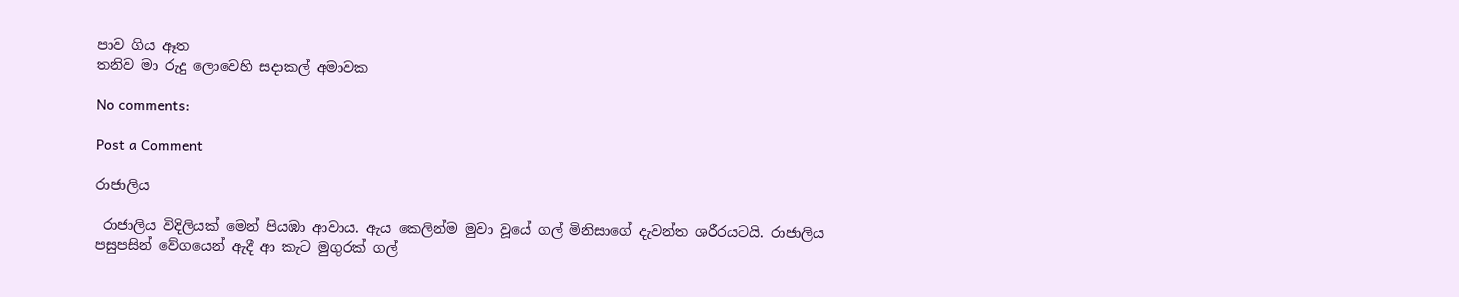පාව ගිය ඈත
තනිව මා රුදු ලොවෙහි සදාකල් අමාවක

No comments:

Post a Comment

රාජාලිය

 රාජාලිය විදිලියක් මෙන් පියඹා ආවාය. ඇය කෙලින්ම මුවා වූයේ ගල් මිනිසාගේ දැවන්ත ශරීරයටයි. රාජාලිය පසුපසින් වේගයෙන් ඇදී ආ කැට මුගුරක් ගල්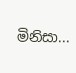මිනිසා...